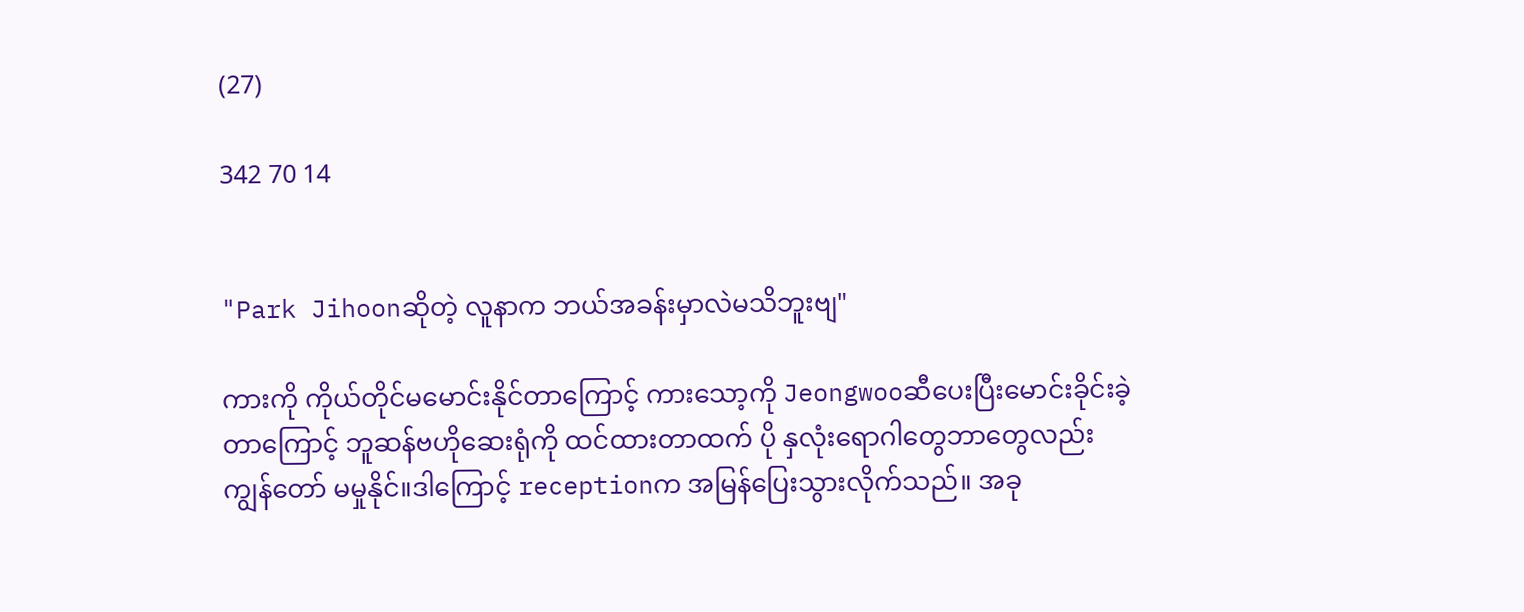(27)

342 70 14


"Park Jihoonဆိုတဲ့ လူနာက ဘယ်အခန်းမှာလဲမသိဘူးဗျ"

ကားကို ကိုယ်တိုင်မမောင်းနိုင်တာကြောင့် ကားသော့ကို Jeongwooဆီပေးပြီးမောင်းခိုင်းခဲ့တာကြောင့် ဘူဆန်ဗဟိုဆေးရုံကို ထင်ထားတာထက် ပို နှလုံးရောဂါတွေဘာတွေလည်း ကျွန်တော် မမှုနိုင်။ဒါကြောင့် receptionက အမြန်ပြေးသွားလိုက်သည်။ အခု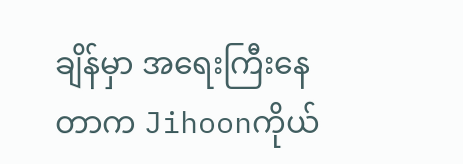ချိန်မှာ အရေးကြီးနေတာက Jihoonကိုယ်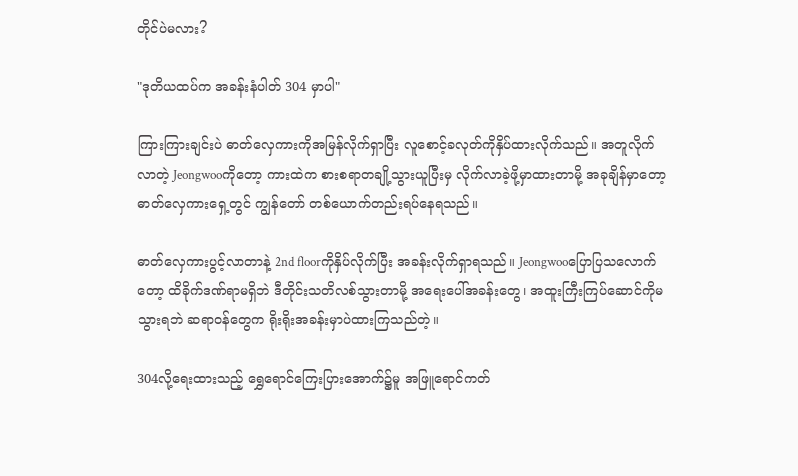တိုင်ပဲမလား?

"ဒုတိယထပ်က အခန်းနံပါတ် 304 မှာပါ"

ကြားကြားချင်းပဲ ဓာတ်လှေကားကိုအမြန်လိုက်ရှာပြီး လူစောင့်ခလုတ်ကိုနှိပ်ထားလိုက်သည်။ အတူလိုက်လာတဲ့ Jeongwooကိုတော့ ကားထဲက စားစရာတချို့သွားယူပြီးမှ လိုက်လာခဲ့ဖို့မှာထားတာမို့ အခုချိန်မှာတော့ ဓာတ်လှေကားရှေ့တွင် ကျွန်တော် တစ်ယောက်တည်းရပ်နေရသည်။

ဓာတ်လှေကားပွင့်လာတာနဲ့ 2nd floorကိုနှိပ်လိုက်ပြီး အခန်းလိုက်ရှာရသည်။ Jeongwooပြောပြသလောက်တော့ ထိခိုက်ဒဏ်ရာမရှိဘဲ ဒီတိုင်းသတိလစ်သွားတာမို့ အရေးပေါ်အခန်းတွေ၊ အထူးကြီးကြပ်ဆောင်ကိုမသွားရဘဲ ဆရာဝန်တွေက ရိုးရိုးအခန်းမှာပဲထားကြသည်တဲ့။

304လို့ရေးထားသည့် ရွှေရောင်ကြေးပြားအောက်၌မူ အဖြူရောင်ကတ်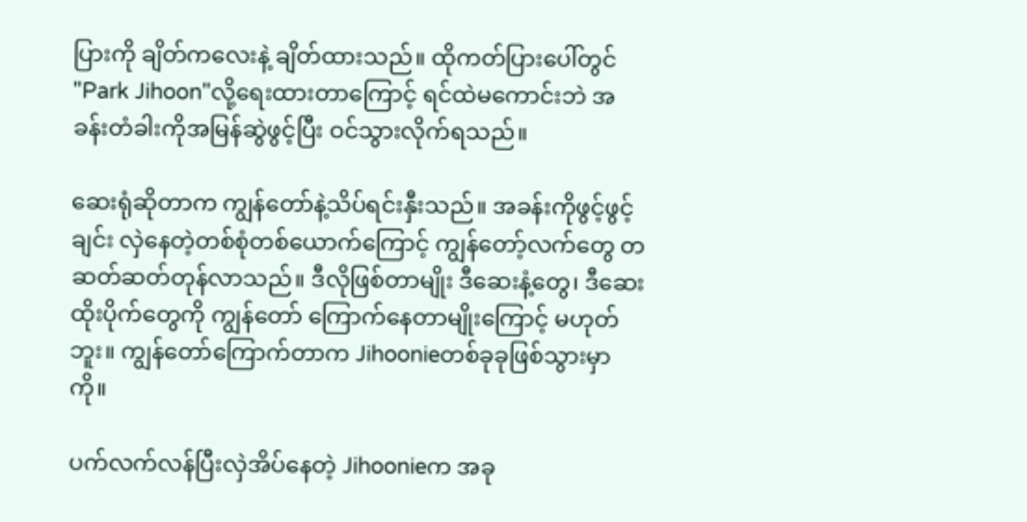ပြားကို ချိတ်ကလေးနဲ့ ချိတ်ထားသည်။ ထိုကတ်ပြားပေါ်တွင် "Park Jihoon"လို့ရေးထားတာကြောင့် ရင်ထဲမကောင်းဘဲ အခန်းတံခါးကိုအမြန်ဆွဲဖွင့်ပြီး ဝင်သွားလိုက်ရသည်။

ဆေးရုံဆိုတာက ကျွန်တော်နဲ့သိပ်ရင်းနှီးသည်။ အခန်းကိုဖွင့်ဖွင့်ချင်း လှဲနေတဲ့တစ်စုံတစ်ယောက်ကြောင့် ကျွန်တော့်လက်တွေ တဆတ်ဆတ်တုန်လာသည်။ ဒီလိုဖြစ်တာမျိုး ဒီဆေးနံ့တွေ၊ ဒီဆေးထိုးပိုက်တွေကို ကျွန်တော် ကြောက်နေတာမျိုးကြောင့် မဟုတ်ဘူး။ ကျွန်တော်ကြောက်တာက Jihoonieတစ်ခုခုဖြစ်သွားမှာကို။

ပက်လက်လန်ပြီးလှဲအိပ်နေတဲ့ Jihoonieက အခု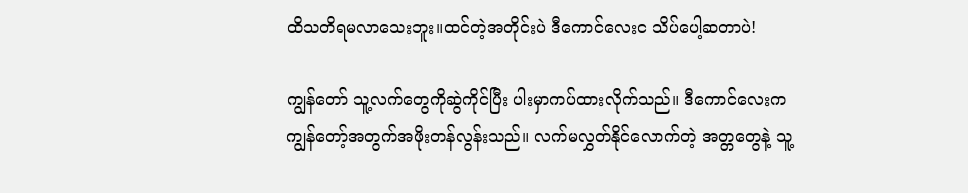ထိသတိရမလာသေးဘူး။ထင်တဲ့အတိုင်းပဲ ဒီကောင်လေးင သိပ်ပေါ့ဆတာပဲ!

ကျွန်တော် သူ့လက်တွေကိုဆွဲကိုင်ပြီး ပါးမှာကပ်ထားလိုက်သည်။ ဒီကောင်လေးက ကျွန်တော့်အတွက်အဖိုးတန်လွန်းသည်။ လက်မလွှတ်နိုင်လောက်တဲ့ အတ္တတွေနဲ့ သူ့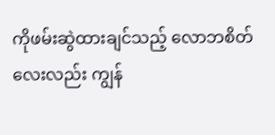ကိုဖမ်းဆွဲထားချင်သည့် လောဘစိတ်လေးလည်း ကျွန်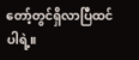တော့်တွင်ရှိလာပြီထင်ပါရဲ့။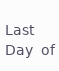𝖫𝖺𝗌𝗍 𝖣𝖺𝗒 𝗈𝖿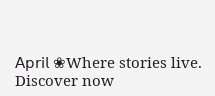𝖠𝗉𝗋𝗂𝗅 ❀Where stories live. Discover now